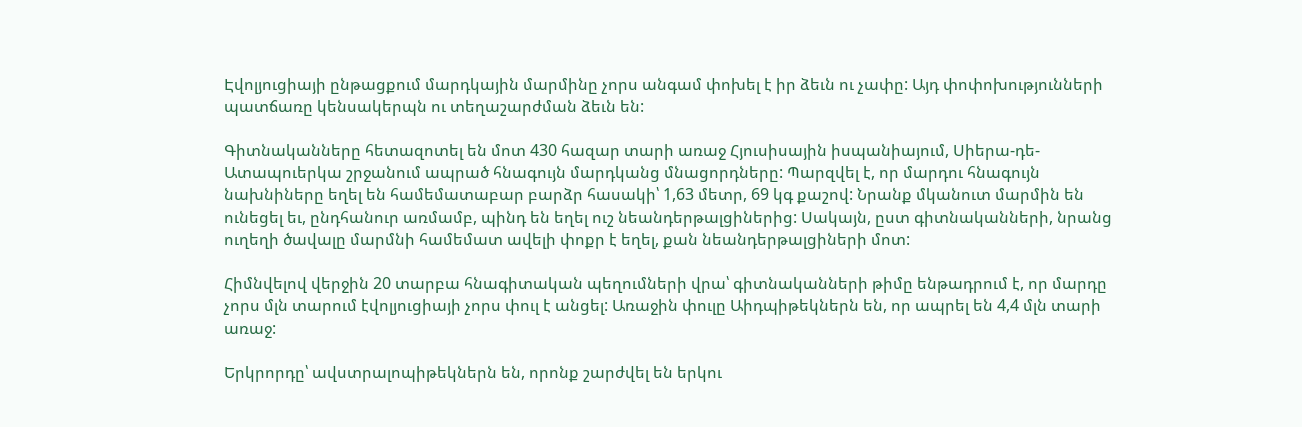Էվոլյուցիայի ընթացքում մարդկային մարմինը չորս անգամ փոխել է իր ձեւն ու չափը: Այդ փոփոխությունների պատճառը կենսակերպն ու տեղաշարժման ձեւն են:

Գիտնականները հետազոտել են մոտ 430 հազար տարի առաջ Հյուսիսային իսպանիայում, Սիերա-դե-Ատապուերկա շրջանում ապրած հնագույն մարդկանց մնացորդները: Պարզվել է, որ մարդու հնագույն նախնիները եղել են համեմատաբար բարձր հասակի՝ 1,63 մետր, 69 կգ քաշով: Նրանք մկանուտ մարմին են ունեցել եւ, ընդհանուր առմամբ, պինդ են եղել ուշ նեանդերթալցիներից: Սակայն, ըստ գիտնականների, նրանց ուղեղի ծավալը մարմնի համեմատ ավելի փոքր է եղել, քան նեանդերթալցիների մոտ:

Հիմնվելով վերջին 20 տարբա հնագիտական պեղումների վրա՝ գիտնականների թիմը ենթադրում է, որ մարդը չորս մլն տարում էվոլյուցիայի չորս փուլ է անցել: Առաջին փուլը Աիդպիթեկներն են, որ ապրել են 4,4 մլն տարի առաջ:

Երկրորդը՝ ավստրալոպիթեկներն են, որոնք շարժվել են երկու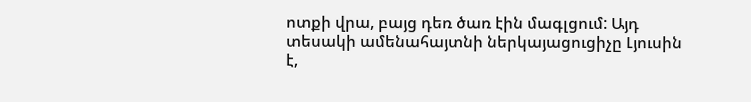ոտքի վրա, բայց դեռ ծառ էին մագլցում: Այդ տեսակի ամենահայտնի ներկայացուցիչը Լյուսին է,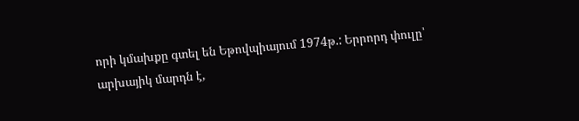որի կմախքը գտել են Եթովպիայում 1974թ.: Երրորդ փուլը՝ արխայիկ մարդն է,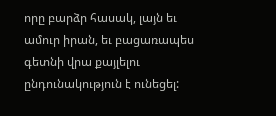որը բարձր հասակ, լայն եւ ամուր իրան, եւ բացառապես գետնի վրա քայլելու ընդունակություն է ունեցել: